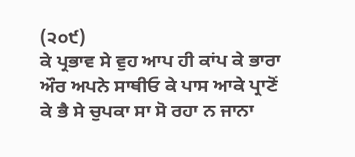(੨੦੯)
ਕੇ ਪ੍ਰਭਾਵ ਸੇ ਵੁਹ ਆਪ ਹੀ ਕਾਂਪ ਕੇ ਭਾਰਾ ਔਰ ਅਪਨੇ ਸਾਥੀਓ ਕੇ ਪਾਸ ਆਕੇ ਪ੍ਰਾਣੋਂ ਕੇ ਭੈ ਸੇ ਚੁਪਕਾ ਸਾ ਸੋ ਰਹਾ ਨ ਜਾਨਾ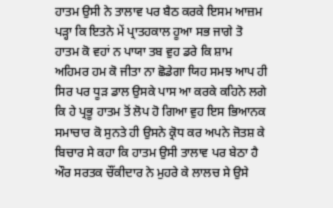ਹਾਤਮ ਉਸੀ ਨੇ ਤਾਲਾਵ ਪਰ ਬੈਠ ਕਰਕੇ ਇਸਮ ਆਜ਼ਮ ਪੜ੍ਹਾ ਕਿ ਇਤਨੇ ਮੇਂ ਪ੍ਰਾਤਹਕਾਲ ਹੂਆ ਸਭ ਜਾਗੇ ਤੋ ਹਾਤਮ ਕੋ ਵਹਾਂ ਨ ਪਾਯਾ ਤਬ ਵੁਹ ਡਰੇ ਕਿ ਸ਼ਾਮ ਅਹਿਮਰ ਹਮ ਕੋ ਜੀਤਾ ਨਾ ਛੋਡੇਗਾ ਯਿਹ ਸਮਝ ਆਪ ਹੀ ਸਿਰ ਪਰ ਧੂੜ ਡਾਲ ਉਸਕੇ ਪਾਸ ਆ ਕਰਕੇ ਕਹਿਨੇ ਲਗੇ ਕਿ ਹੇ ਪ੍ਰਭੂ ਹਾਤਮ ਤੋਂ ਲੋਪ ਹੋ ਗਿਆ ਵੁਹ ਇਸ ਭਿਆਨਕ ਸਮਾਚਾਰ ਕੋ ਸੁਨਤੇ ਹੀ ਉਸਨੇ ਕ੍ਰੋਧ ਕਰ ਅਪਨੇ ਜੋਤਸ਼ ਕੇ ਬਿਚਾਰ ਸੇ ਕਹਾ ਕਿ ਹਾਤਮ ਉਸੀ ਤਾਲਾਵ ਪਰ ਬੇਠਾ ਹੈ ਔਰ ਸਰਤਕ ਚੌਂਕੀਦਾਰ ਨੇ ਮੁਹਰੇ ਕੇ ਲਾਲਚ ਸੇ ਉਸੇ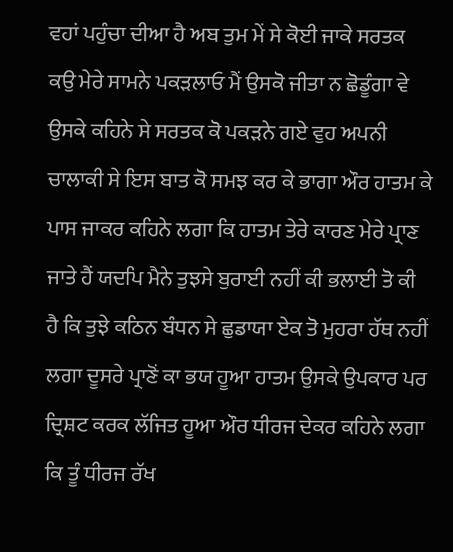ਵਹਾਂ ਪਹੁੰਚਾ ਦੀਆ ਹੈ ਅਬ ਤੁਮ ਮੇਂ ਸੇ ਕੋਈ ਜਾਕੇ ਸਰਤਕ ਕਉ ਮੇਰੇ ਸਾਮਨੇ ਪਕੜਲਾਓ ਮੈਂ ਉਸਕੋ ਜੀਤਾ ਨ ਛੋਡੂੰਗਾ ਵੇ ਉਸਕੇ ਕਹਿਨੇ ਸੇ ਸਰਤਕ ਕੋ ਪਕੜਨੇ ਗਏ ਵੁਹ ਅਪਨੀ ਚਾਲਾਕੀ ਸੇ ਇਸ ਬਾਤ ਕੋ ਸਮਝ ਕਰ ਕੇ ਭਾਗਾ ਔਰ ਹਾਤਮ ਕੇ ਪਾਸ ਜਾਕਰ ਕਹਿਨੇ ਲਗਾ ਕਿ ਹਾਤਮ ਤੇਰੇ ਕਾਰਣ ਮੇਰੇ ਪ੍ਰਾਣ ਜਾਤੇ ਹੈਂ ਯਦਪਿ ਮੈਨੇ ਤੁਝਸੇ ਬੁਰਾਈ ਨਹੀਂ ਕੀ ਭਲਾਈ ਤੋ ਕੀ ਹੈ ਕਿ ਤੁਝੇ ਕਠਿਨ ਬੰਧਨ ਸੇ ਛੁਡਾਯਾ ਏਕ ਤੋ ਮੁਹਰਾ ਹੱਥ ਨਹੀਂ ਲਗਾ ਦੂਸਰੇ ਪ੍ਰਾਣੋਂ ਕਾ ਭਯ ਹੂਆ ਹਾਤਮ ਉਸਕੇ ਉਪਕਾਰ ਪਰ ਦ੍ਰਿਸ਼ਟ ਕਰਕ ਲੱਜਿਤ ਹੂਆ ਔਰ ਧੀਰਜ ਦੇਕਰ ਕਹਿਨੇ ਲਗਾ ਕਿ ਤੂੰ ਧੀਰਜ ਰੱਖ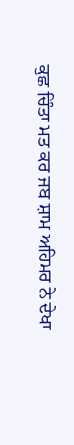ਕੁਛ ਚਿੰਤਾ ਮਤ ਕਰ ਜਬ ਸ਼ਾਮ ਅਹਿਮਰ ਨੇ ਦੇਖਾ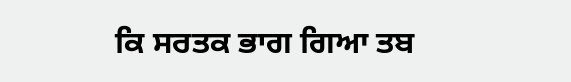ਕਿ ਸਰਤਕ ਭਾਗ ਗਿਆ ਤਬ